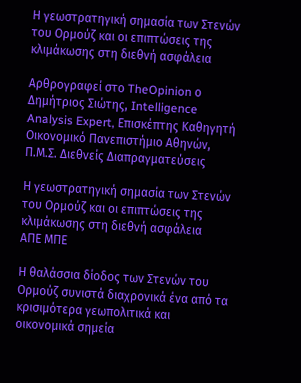Η γεωστρατηγική σημασία των Στενών του Ορμούζ και οι επιπτώσεις της κλιμάκωσης στη διεθνή ασφάλεια

Αρθρογραφεί στο TheOpinion ο Δημήτριος Σιώτης, Intelligence Analysis Expert, Επισκέπτης Καθηγητή Οικονομικό Πανεπιστήμιο Αθηνών, Π.Μ.Σ. Διεθνείς Διαπραγματεύσεις

Η γεωστρατηγική σημασία των Στενών του Ορμούζ και οι επιπτώσεις της κλιμάκωσης στη διεθνή ασφάλεια
ΑΠΕ ΜΠΕ

Η θαλάσσια δίοδος των Στενών του Ορμούζ συνιστά διαχρονικά ένα από τα κρισιμότερα γεωπολιτικά και οικονομικά σημεία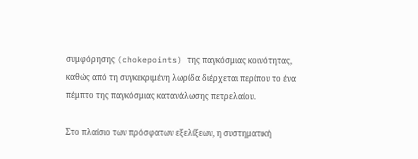συμφόρησης (chokepoints) της παγκόσμιας κοινότητας, καθώς από τη συγκεκριμένη λωρίδα διέρχεται περίπου το ένα πέμπτο της παγκόσμιας κατανάλωσης πετρελαίου.

Στο πλαίσιο των πρόσφατων εξελίξεων, η συστηματική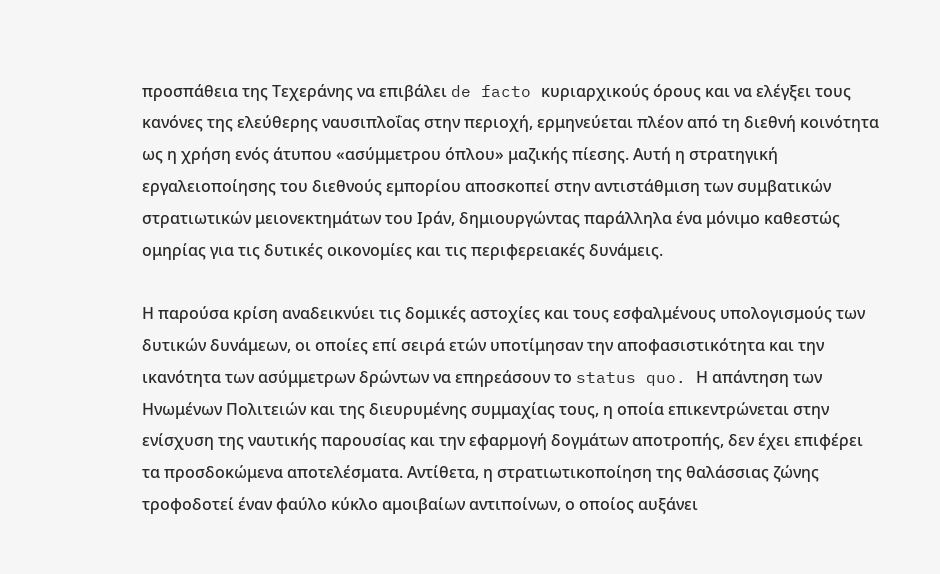προσπάθεια της Τεχεράνης να επιβάλει de facto κυριαρχικούς όρους και να ελέγξει τους κανόνες της ελεύθερης ναυσιπλοΐας στην περιοχή, ερμηνεύεται πλέον από τη διεθνή κοινότητα ως η χρήση ενός άτυπου «ασύμμετρου όπλου» μαζικής πίεσης. Αυτή η στρατηγική εργαλειοποίησης του διεθνούς εμπορίου αποσκοπεί στην αντιστάθμιση των συμβατικών στρατιωτικών μειονεκτημάτων του Ιράν, δημιουργώντας παράλληλα ένα μόνιμο καθεστώς ομηρίας για τις δυτικές οικονομίες και τις περιφερειακές δυνάμεις.

Η παρούσα κρίση αναδεικνύει τις δομικές αστοχίες και τους εσφαλμένους υπολογισμούς των δυτικών δυνάμεων, οι οποίες επί σειρά ετών υποτίμησαν την αποφασιστικότητα και την ικανότητα των ασύμμετρων δρώντων να επηρεάσουν το status quo. Η απάντηση των Ηνωμένων Πολιτειών και της διευρυμένης συμμαχίας τους, η οποία επικεντρώνεται στην ενίσχυση της ναυτικής παρουσίας και την εφαρμογή δογμάτων αποτροπής, δεν έχει επιφέρει τα προσδοκώμενα αποτελέσματα. Αντίθετα, η στρατιωτικοποίηση της θαλάσσιας ζώνης τροφοδοτεί έναν φαύλο κύκλο αμοιβαίων αντιποίνων, ο οποίος αυξάνει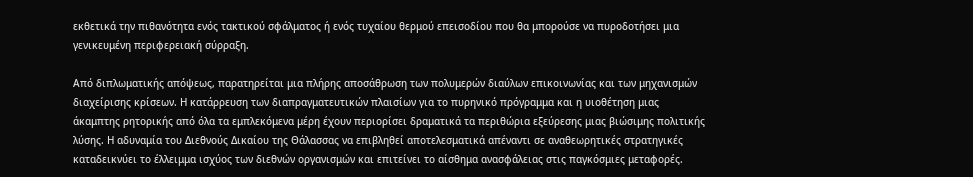εκθετικά την πιθανότητα ενός τακτικού σφάλματος ή ενός τυχαίου θερμού επεισοδίου που θα μπορούσε να πυροδοτήσει μια γενικευμένη περιφερειακή σύρραξη.

Από διπλωματικής απόψεως, παρατηρείται μια πλήρης αποσάθρωση των πολυμερών διαύλων επικοινωνίας και των μηχανισμών διαχείρισης κρίσεων. Η κατάρρευση των διαπραγματευτικών πλαισίων για το πυρηνικό πρόγραμμα και η υιοθέτηση μιας άκαμπτης ρητορικής από όλα τα εμπλεκόμενα μέρη έχουν περιορίσει δραματικά τα περιθώρια εξεύρεσης μιας βιώσιμης πολιτικής λύσης. Η αδυναμία του Διεθνούς Δικαίου της Θάλασσας να επιβληθεί αποτελεσματικά απέναντι σε αναθεωρητικές στρατηγικές καταδεικνύει το έλλειμμα ισχύος των διεθνών οργανισμών και επιτείνει το αίσθημα ανασφάλειας στις παγκόσμιες μεταφορές.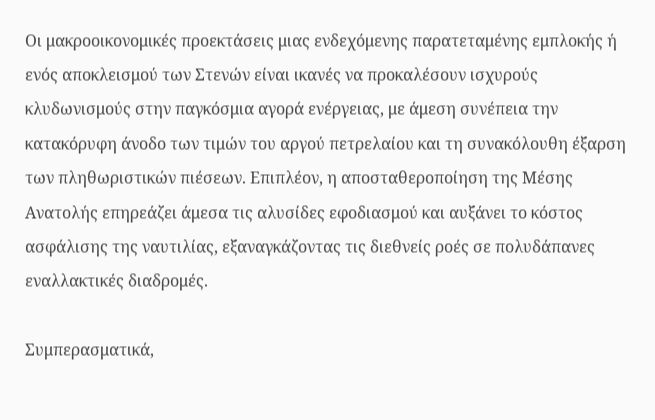Οι μακροοικονομικές προεκτάσεις μιας ενδεχόμενης παρατεταμένης εμπλοκής ή ενός αποκλεισμού των Στενών είναι ικανές να προκαλέσουν ισχυρούς κλυδωνισμούς στην παγκόσμια αγορά ενέργειας, με άμεση συνέπεια την κατακόρυφη άνοδο των τιμών του αργού πετρελαίου και τη συνακόλουθη έξαρση των πληθωριστικών πιέσεων. Επιπλέον, η αποσταθεροποίηση της Μέσης Ανατολής επηρεάζει άμεσα τις αλυσίδες εφοδιασμού και αυξάνει το κόστος ασφάλισης της ναυτιλίας, εξαναγκάζοντας τις διεθνείς ροές σε πολυδάπανες εναλλακτικές διαδρομές.

Συμπερασματικά,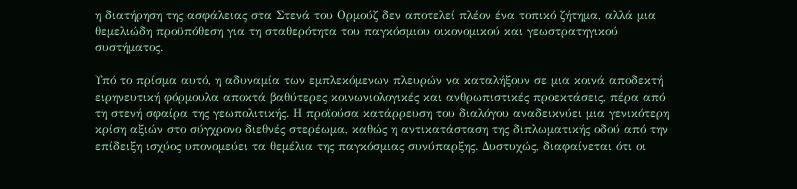η διατήρηση της ασφάλειας στα Στενά του Ορμούζ δεν αποτελεί πλέον ένα τοπικό ζήτημα, αλλά μια θεμελιώδη προϋπόθεση για τη σταθερότητα του παγκόσμιου οικονομικού και γεωστρατηγικού συστήματος.

Υπό το πρίσμα αυτό, η αδυναμία των εμπλεκόμενων πλευρών να καταλήξουν σε μια κοινά αποδεκτή ειρηνευτική φόρμουλα αποκτά βαθύτερες κοινωνιολογικές και ανθρωπιστικές προεκτάσεις, πέρα από τη στενή σφαίρα της γεωπολιτικής. Η προϊούσα κατάρρευση του διαλόγου αναδεικνύει μια γενικότερη κρίση αξιών στο σύγχρονο διεθνές στερέωμα, καθώς η αντικατάσταση της διπλωματικής οδού από την επίδειξη ισχύος υπονομεύει τα θεμέλια της παγκόσμιας συνύπαρξης. Δυστυχώς, διαφαίνεται ότι οι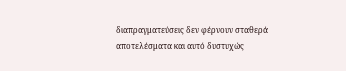διαπραγματεύσεις δεν φέρνουν σταθερά αποτελέσματα και αυτό δυστυχώς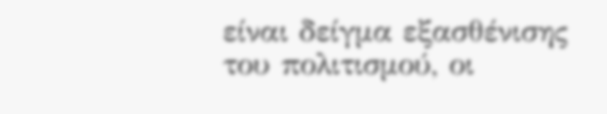είναι δείγμα εξασθένισης του πολιτισμού, οι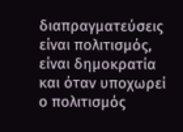διαπραγματεύσεις είναι πολιτισμός, είναι δημοκρατία και όταν υποχωρεί ο πολιτισμός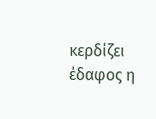κερδίζει έδαφος η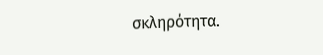σκληρότητα.